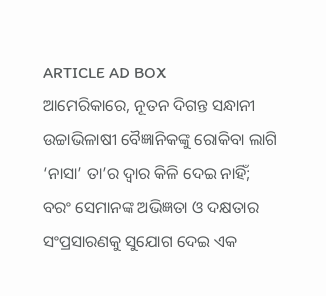ARTICLE AD BOX
ଆମେରିକାରେ, ନୂତନ ଦିଗନ୍ତ ସନ୍ଧାନୀ ଉଚ୍ଚାଭିଳାଷୀ ବୈଜ୍ଞାନିକଙ୍କୁ ରୋକିବା ଲାଗି ‘ନାସା’ ତା’ର ଦ୍ବାର କିଳି ଦେଇ ନାହିଁ; ବରଂ ସେମାନଙ୍କ ଅଭିଜ୍ଞତା ଓ ଦକ୍ଷତାର ସଂପ୍ରସାରଣକୁ ସୁଯୋଗ ଦେଇ ଏକ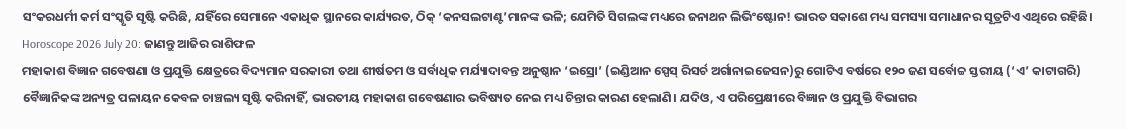ସଂକରଧର୍ମୀ କର୍ମ ସଂସ୍କୃତି ସୃଷ୍ଟି କରିଛି, ଯହିଁରେ ସେମାନେ ଏକାଧିକ ସ୍ଥାନରେ କାର୍ଯ୍ୟରତ, ଠିକ୍ ‘କନସଲଟାଣ୍ଟ’ମାନଙ୍କ ଭଳି; ଯେମିତି ସିଗଲଙ୍କ ମଧ୍ୟରେ ଜନାଥନ ଲିଭିଂଷ୍ଟୋନ! ଭାରତ ସକାଶେ ମଧ୍ୟ ସମସ୍ୟା ସମାଧାନର ସୂତ୍ରଟିଏ ଏଥିରେ ରହିଛି।
Horoscope 2026 July 20: ଜାଣନ୍ତୁ ଆଜିର ରାଶିଫଳ
ମହାକାଶ ବିଜ୍ଞାନ ଗବେଷଣା ଓ ପ୍ରଯୁକ୍ତି କ୍ଷେତ୍ରରେ ବିଦ୍ୟମାନ ସରକାରୀ ତଥା ଶୀର୍ଷତମ ଓ ସର୍ବାଧିକ ମର୍ଯ୍ୟାଦାବନ୍ତ ଅନୁଷ୍ଠାନ ‘ଇସ୍ରୋ’ (ଇଣ୍ଡିଆନ ସ୍ପେସ୍ ରିସର୍ଚ ଅର୍ଗାନାଇଜେସନ)ରୁ ଗୋଟିଏ ବର୍ଷରେ ୧୨୦ ଜଣ ସର୍ବୋଚ୍ଚ ସ୍ତରୀୟ (‘ଏ’ କାଟାଗରି) ବୈଜ୍ଞାନିକଙ୍କ ଅନ୍ୟତ୍ର ପଳାୟନ କେବଳ ଚାଞ୍ଚଲ୍ୟ ସୃଷ୍ଟି କରିନାହିଁ, ଭାରତୀୟ ମହାକାଶ ଗବେଷଣାର ଭବିଷ୍ୟତ ନେଇ ମଧ୍ୟ ଚିନ୍ତାର କାରଣ ହେଲାଣି। ଯଦିଓ, ଏ ପରିପ୍ରେକ୍ଷୀରେ ବିଜ୍ଞାନ ଓ ପ୍ରଯୁକ୍ତି ବିଭାଗର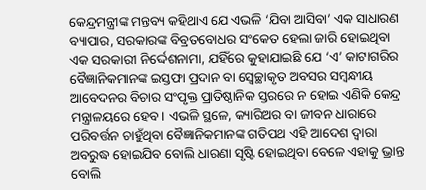କେନ୍ଦ୍ରମନ୍ତ୍ରୀଙ୍କ ମନ୍ତବ୍ୟ କହିଥାଏ ଯେ ଏଭଳି ‘ଯିବା ଆସିବା’ ଏକ ସାଧାରଣ ବ୍ୟାପାର, ସରକାରଙ୍କ ବିବ୍ରତବୋଧର ସଂକେତ ହେଲା ଜାରି ହୋଇଥିବା ଏକ ସରକାରୀ ନିର୍ଦ୍ଦେଶନାମା, ଯହିଁରେ କୁହାଯାଇଛି ଯେ ‘ଏ’ କାଟାଗରିର ବୈଜ୍ଞାନିକମାନଙ୍କ ଇସ୍ତଫା ପ୍ରଦାନ ବା ସ୍ବେଚ୍ଛାକୃତ ଅବସର ସମ୍ବନ୍ଧୀୟ ଆବେଦନର ବିଚାର ସଂପୃକ୍ତ ପ୍ରାତିଷ୍ଠାନିକ ସ୍ତରରେ ନ ହୋଇ ଏଣିକି କେନ୍ଦ୍ର ମନ୍ତ୍ରାଳୟରେ ହେବ। ଏଭଳି ସ୍ଥଳେ, କ୍ୟାରିଅର ବା ଜୀବନ ଧାରାରେ ପରିବର୍ତ୍ତନ ଚାହୁଁଥିବା ବୈଜ୍ଞାନିକମାନଙ୍କ ଗତିପଥ ଏହି ଆଦେଶ ଦ୍ବାରା ଅବରୁଦ୍ଧ ହୋଇଯିବ ବୋଲି ଧାରଣା ସୃଷ୍ଟି ହୋଇଥିବା ବେଳେ ଏହାକୁ ଭ୍ରାନ୍ତ ବୋଲି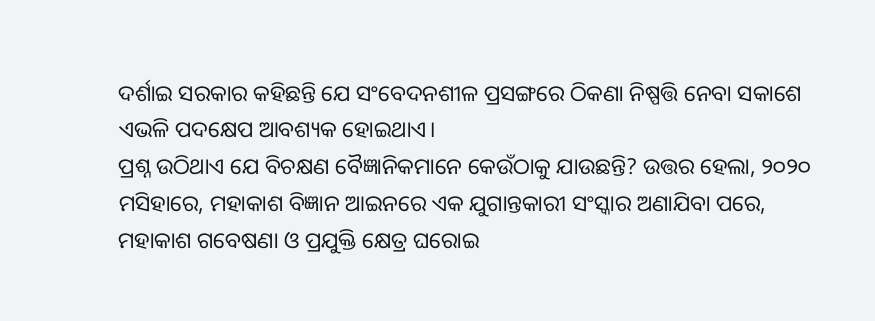ଦର୍ଶାଇ ସରକାର କହିଛନ୍ତି ଯେ ସଂବେଦନଶୀଳ ପ୍ରସଙ୍ଗରେ ଠିକଣା ନିଷ୍ପତ୍ତି ନେବା ସକାଶେ ଏଭଳି ପଦକ୍ଷେପ ଆବଶ୍ୟକ ହୋଇଥାଏ।
ପ୍ରଶ୍ନ ଉଠିଥାଏ ଯେ ବିଚକ୍ଷଣ ବୈଜ୍ଞାନିକମାନେ କେଉଁଠାକୁ ଯାଉଛନ୍ତି? ଉତ୍ତର ହେଲା, ୨୦୨୦ ମସିହାରେ, ମହାକାଶ ବିଜ୍ଞାନ ଆଇନରେ ଏକ ଯୁଗାନ୍ତକାରୀ ସଂସ୍କାର ଅଣାଯିବା ପରେ, ମହାକାଶ ଗବେଷଣା ଓ ପ୍ରଯୁକ୍ତି କ୍ଷେତ୍ର ଘରୋଇ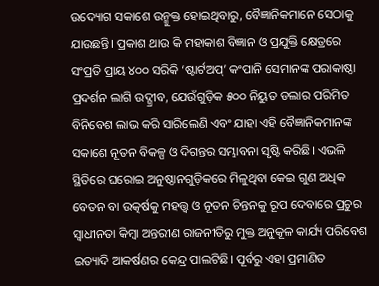ଉଦ୍ୟୋଗ ସକାଶେ ଉନ୍ମୁକ୍ତ ହୋଇଥିବାରୁ, ବୈଜ୍ଞାନିକମାନେ ସେଠାକୁ ଯାଉଛନ୍ତି। ପ୍ରକାଶ ଥାଉ କି ମହାକାଶ ବିଜ୍ଞାନ ଓ ପ୍ରଯୁକ୍ତି କ୍ଷେତ୍ରରେ ସଂପ୍ରତି ପ୍ରାୟ ୪୦୦ ସରିକି ‘ଷ୍ଟାର୍ଟଅପ୍’ କଂପାନି ସେମାନଙ୍କ ପରାକାଷ୍ଠା ପ୍ରଦର୍ଶନ ଲାଗି ଉଦ୍ଗ୍ରୀବ, ଯେଉଁଗୁଡ଼ିକ ୫୦୦ ନିୟୁତ ଡଲାର ପରିମିତ ବିନିବେଶ ଲାଭ କରି ସାରିଲେଣି ଏବଂ ଯାହା ଏହି ବୈଜ୍ଞାନିକମାନଙ୍କ ସକାଶେ ନୂତନ ବିକଳ୍ପ ଓ ଦିଗନ୍ତର ସମ୍ଭାବନା ସୃଷ୍ଟି କରିଛି। ଏଭଳି ସ୍ଥିତିରେ ଘରୋଇ ଅନୁଷ୍ଠାନଗୁଡ଼ିକରେ ମିଳୁଥିବା କେଇ ଗୁଣ ଅଧିକ ବେତନ ବା ଉତ୍କର୍ଷକୁ ମହତ୍ତ୍ବ ଓ ନୂତନ ଚିନ୍ତନକୁ ରୂପ ଦେବାରେ ପ୍ରଚୁର ସ୍ବାଧୀନତା କିମ୍ବା ଅନ୍ତରୀଣ ରାଜନୀତିରୁ ମୁକ୍ତ ଅନୁକୂଳ କାର୍ଯ୍ୟ ପରିବେଶ ଇତ୍ୟାଦି ଆକର୍ଷଣର କେନ୍ଦ୍ର ପାଲଟିଛି। ପୂର୍ବରୁ ଏହା ପ୍ରମାଣିତ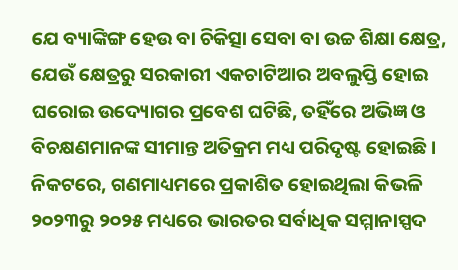ଯେ ବ୍ୟାଙ୍କିଙ୍ଗ ହେଉ ବା ଚିକିତ୍ସା ସେବା ବା ଉଚ୍ଚ ଶିକ୍ଷା କ୍ଷେତ୍ର, ଯେଉଁ କ୍ଷେତ୍ରରୁ ସରକାରୀ ଏକଚାଟିଆର ଅବଲୁପ୍ତି ହୋଇ ଘରୋଇ ଉଦ୍ୟୋଗର ପ୍ରବେଶ ଘଟିଛି, ତହିଁରେ ଅଭିଜ୍ଞ ଓ ବିଚକ୍ଷଣମାନଙ୍କ ସୀମାନ୍ତ ଅତିକ୍ରମ ମଧ୍ୟ ପରିଦୃଷ୍ଟ ହୋଇଛି। ନିକଟରେ, ଗଣମାଧ୍ୟମରେ ପ୍ରକାଶିତ ହୋଇଥିଲା କିଭଳି ୨୦୨୩ରୁ ୨୦୨୫ ମଧ୍ୟରେ ଭାରତର ସର୍ବାଧିକ ସମ୍ମାନାସ୍ପଦ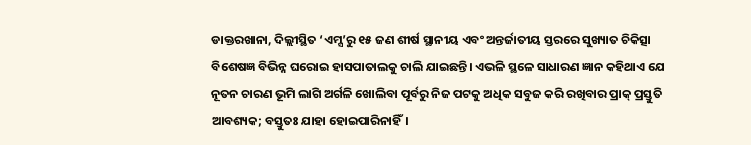ଡାକ୍ତରଖାନା, ଦିଲ୍ଲୀସ୍ଥିତ ‘ଏମ୍ସ’ରୁ ୧୫ ଜଣ ଶୀର୍ଷ ସ୍ଥାନୀୟ ଏବଂ ଅନ୍ତର୍ଜାତୀୟ ସ୍ତରରେ ସୁଖ୍ୟାତ ଚିକିତ୍ସା ବିଶେଷଜ୍ଞ ବିଭିନ୍ନ ଘରୋଇ ହାସପାତାଲକୁ ଚାଲି ଯାଇଛନ୍ତି। ଏଭଳି ସ୍ଥଳେ ସାଧାରଣ ଜ୍ଞାନ କହିଥାଏ ଯେ ନୂତନ ଚାରଣ ଭୂମି ଲାଗି ଅର୍ଗଳି ଖୋଲିବା ପୂର୍ବରୁ ନିଜ ପଟକୁ ଅଧିକ ସବୁଜ କରି ରଖିବାର ପ୍ରାକ୍ ପ୍ରସ୍ତୁତି ଆବଶ୍ୟକ; ବସ୍ତୁତଃ ଯାହା ହୋଇପାରିନାହିଁ।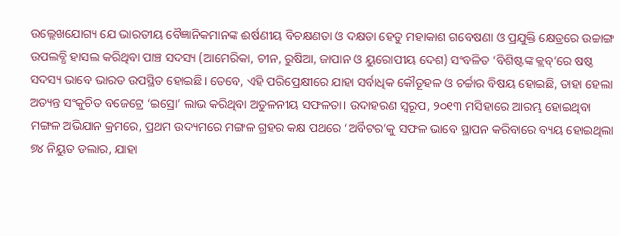ଉଲ୍ଲେଖଯୋଗ୍ୟ ଯେ ଭାରତୀୟ ବୈଜ୍ଞାନିକମାନଙ୍କ ଈର୍ଷଣୀୟ ବିଚକ୍ଷଣତା ଓ ଦକ୍ଷତା ହେତୁ ମହାକାଶ ଗବେଷଣା ଓ ପ୍ରଯୁକ୍ତି କ୍ଷେତ୍ରରେ ଉଚ୍ଚାଙ୍ଗ ଉପଲବ୍ଧି ହାସଲ କରିଥିବା ପାଞ୍ଚ ସଦସ୍ୟ (ଆମେରିକା, ଚୀନ, ରୁଷିଆ, ଜାପାନ ଓ ୟୁରୋପୀୟ ଦେଶ) ସଂବଳିତ ‘ବିଶିଷ୍ଟଙ୍କ କ୍ଲବ୍’ରେ ଷଷ୍ଠ ସଦସ୍ୟ ଭାବେ ଭାରତ ଉପସ୍ଥିତ ହୋଇଛି। ତେବେ, ଏହି ପରିପ୍ରେକ୍ଷୀରେ ଯାହା ସର୍ବାଧିକ କୌତୂହଳ ଓ ଚର୍ଚ୍ଚାର ବିଷୟ ହୋଇଛି, ତାହା ହେଲା ଅତ୍ୟନ୍ତ ସଂକୁଚିତ ବଜେଟ୍ରେ ‘ଇସ୍ରୋ’ ଲାଭ କରିଥିବା ଅତୁଳନୀୟ ସଫଳତା। ଉଦାହରଣ ସ୍ବରୂପ, ୨୦୧୩ ମସିହାରେ ଆରମ୍ଭ ହୋଇଥିବା ମଙ୍ଗଳ ଅଭିଯାନ କ୍ରମରେ, ପ୍ରଥମ ଉଦ୍ୟମରେ ମଙ୍ଗଳ ଗ୍ରହର କକ୍ଷ ପଥରେ ‘ଅର୍ବିଟର’କୁ ସଫଳ ଭାବେ ସ୍ଥାପନ କରିବାରେ ବ୍ୟୟ ହୋଇଥିଲା ୭୪ ନିୟୁତ ଡଲାର, ଯାହା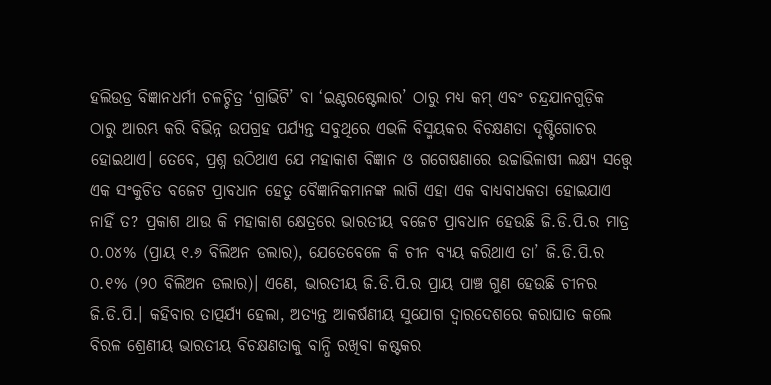ହଲିଉଡ୍ର ବିଜ୍ଞାନଧର୍ମୀ ଚଳଚ୍ଚିତ୍ର ‘ଗ୍ରାଭିଟି’ ବା ‘ଇଣ୍ଟରଷ୍ଟେଲାର’ ଠାରୁ ମଧ୍ୟ କମ୍ ଏବଂ ଚନ୍ଦ୍ରଯାନଗୁଡ଼ିକ ଠାରୁ ଆରମ୍ଭ କରି ବିଭିନ୍ନ ଉପଗ୍ରହ ପର୍ଯ୍ୟନ୍ତ ସବୁଥିରେ ଏଭଳି ବିସ୍ମୟକର ବିଚକ୍ଷଣତା ଦୃଷ୍ଟିଗୋଚର ହୋଇଥାଏ। ତେବେ, ପ୍ରଶ୍ନ ଉଠିଥାଏ ଯେ ମହାକାଶ ବିଜ୍ଞାନ ଓ ଗଗେଷଣାରେ ଉଚ୍ଚାଭିଳାଷୀ ଲକ୍ଷ୍ୟ ସତ୍ତ୍ବେ ଏକ ସଂକୁଚିତ ବଜେଟ ପ୍ରାବଧାନ ହେତୁ ବୈଜ୍ଞାନିକମାନଙ୍କ ଲାଗି ଏହା ଏକ ବାଧ୍ୟବାଧକତା ହୋଇଯାଏ ନାହିଁ ତ? ପ୍ରକାଶ ଥାଉ କି ମହାକାଶ କ୍ଷେତ୍ରରେ ଭାରତୀୟ ବଜେଟ ପ୍ରାବଧାନ ହେଉଛି ଜି.ଡି.ପି.ର ମାତ୍ର ୦.୦୪% (ପ୍ରାୟ ୧.୬ ବିଲିଅନ ଡଲାର), ଯେତେବେଳେ କି ଚୀନ ବ୍ୟୟ କରିଥାଏ ତା’ ଜି.ଡି.ପି.ର ୦.୧% (୨୦ ବିଲିଅନ ଡଲାର)। ଏଣେ, ଭାରତୀୟ ଜି.ଡି.ପି.ର ପ୍ରାୟ ପାଞ୍ଚ ଗୁଣ ହେଉଛି ଚୀନର ଜି.ଡି.ପି.। କହିବାର ତାତ୍ପର୍ଯ୍ୟ ହେଲା, ଅତ୍ୟନ୍ତ ଆକର୍ଷଣୀୟ ସୁଯୋଗ ଦ୍ବାରଦେଶରେ କରାଘାତ କଲେ ବିରଳ ଶ୍ରେଣୀୟ ଭାରତୀୟ ବିଚକ୍ଷଣତାକୁ ବାନ୍ଧି ରଖିବା କଷ୍ଟକର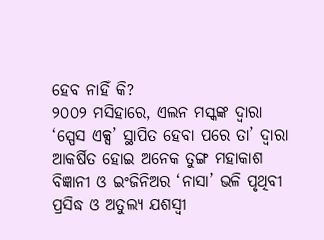ହେବ ନାହିଁ କି?
୨୦୦୨ ମସିହାରେ, ଏଲନ ମସ୍କଙ୍କ ଦ୍ବାରା ‘ସ୍ପେସ ଏକ୍ସ’ ସ୍ଥାପିତ ହେବା ପରେ ତା’ ଦ୍ବାରା ଆକର୍ଷିତ ହୋଇ ଅନେକ ତୁଙ୍ଗ ମହାକାଶ ବିଜ୍ଞାନୀ ଓ ଇଂଜିନିଅର ‘ନାସା’ ଭଳି ପୃଥିବୀ ପ୍ରସିଦ୍ଧ ଓ ଅତୁଲ୍ୟ ଯଶସ୍ବୀ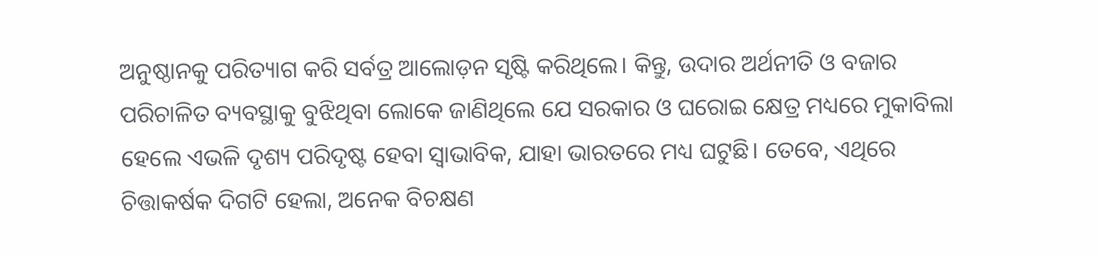ଅନୁଷ୍ଠାନକୁ ପରିତ୍ୟାଗ କରି ସର୍ବତ୍ର ଆଲୋଡ଼ନ ସୃଷ୍ଟି କରିଥିଲେ। କିନ୍ତୁ, ଉଦାର ଅର୍ଥନୀତି ଓ ବଜାର ପରିଚାଳିତ ବ୍ୟବସ୍ଥାକୁ ବୁଝିଥିବା ଲୋକେ ଜାଣିଥିଲେ ଯେ ସରକାର ଓ ଘରୋଇ କ୍ଷେତ୍ର ମଧ୍ୟରେ ମୁକାବିଲା ହେଲେ ଏଭଳି ଦୃଶ୍ୟ ପରିଦୃଷ୍ଟ ହେବା ସ୍ବାଭାବିକ, ଯାହା ଭାରତରେ ମଧ୍ୟ ଘଟୁଛି। ତେବେ, ଏଥିରେ ଚିତ୍ତାକର୍ଷକ ଦିଗଟି ହେଲା, ଅନେକ ବିଚକ୍ଷଣ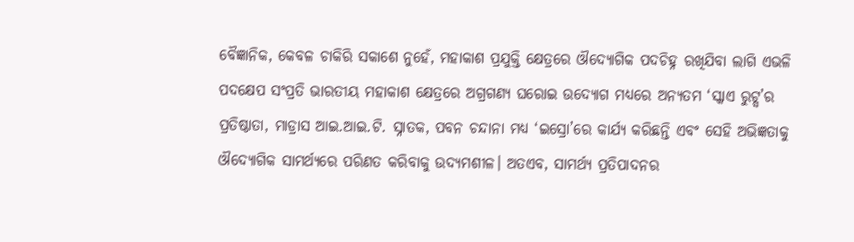ବୈଜ୍ଞାନିକ, କେବଳ ଚାକିରି ସକାଶେ ନୁହେଁ, ମହାକାଶ ପ୍ରଯୁକ୍ତି କ୍ଷେତ୍ରରେ ଔଦ୍ୟୋଗିକ ପଦଚିହ୍ନ ରଖିଯିବା ଲାଗି ଏଭଳି ପଦକ୍ଷେପ ସଂପ୍ରତି ଭାରତୀୟ ମହାକାଶ କ୍ଷେତ୍ରରେ ଅଗ୍ରଗଣ୍ୟ ଘରୋଇ ଉଦ୍ୟୋଗ ମଧ୍ୟରେ ଅନ୍ୟତମ ‘ସ୍କାଏ ରୁଟ୍ସ’ର ପ୍ରତିଷ୍ଠାତା, ମାଡ୍ରାସ ଆଇ.ଆଇ.ଟି. ସ୍ନାତକ, ପବନ ଚନ୍ଦାନା ମଧ୍ୟ ‘ଇସ୍ରୋ’ରେ କାର୍ଯ୍ୟ କରିଛନ୍ତି ଏବଂ ସେହି ଅଭିଜ୍ଞତାକୁ ଔଦ୍ୟୋଗିକ ସାମର୍ଥ୍ୟରେ ପରିଣତ କରିବାକୁ ଉଦ୍ୟମଶୀଳ। ଅତଏବ, ସାମର୍ଥ୍ୟ ପ୍ରତିପାଦନର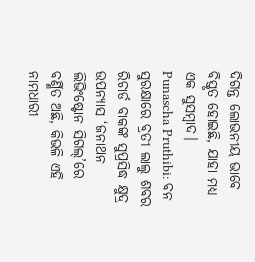ଦିଗନ୍ତ ଲୋଭନୀୟ ଭାବେ ବିସ୍ତୃତ ହୋଇଛି, ଯାହା ମଧ୍ୟ ଏକ ସୁସମ୍ବାଦ।
Punascha Pruthibi: ବନ ସୁରକ୍ଷାରେ ବ୍ରତୀ ଲାଲୁ ଶବର
ରିଚାର୍ଡ ବାକଙ୍କ ସୁପ୍ରସିଦ୍ଧ କ୍ଷୁଦ୍ର ଉପନ୍ୟାସ ‘ଜନାଥନ ଲିଭିଂଷ୍ଟୋନ ସିଗଲ୍’ରେ ବର୍ଣ୍ଣିତ ଅଛି, କିଭଳି ଏହି ନାମଧାରୀ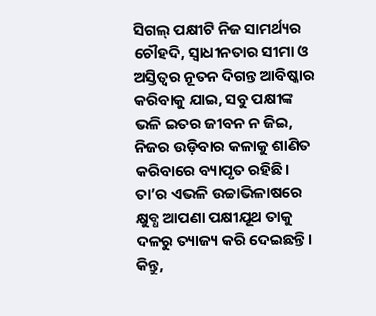ସିଗଲ୍ ପକ୍ଷୀଟି ନିଜ ସାମର୍ଥ୍ୟର ଚୌହଦି, ସ୍ବାଧୀନତାର ସୀମା ଓ ଅସ୍ତିତ୍ବର ନୂତନ ଦିଗନ୍ତ ଆବିଷ୍କାର କରିବାକୁ ଯାଇ, ସବୁ ପକ୍ଷୀଙ୍କ ଭଳି ଇତର ଜୀବନ ନ ଜିଇ, ନିଜର ଉଡ଼ିବାର କଳାକୁ ଶାଣିତ କରିବାରେ ବ୍ୟାପୃତ ରହିଛି। ତା’ର ଏଭଳି ଉଚ୍ଚାଭିଳାଷରେ କ୍ଷୁବ୍ଧ ଆପଣା ପକ୍ଷୀଯୂଥ ତାକୁ ଦଳରୁ ତ୍ୟାଜ୍ୟ କରି ଦେଇଛନ୍ତି। କିନ୍ତୁ,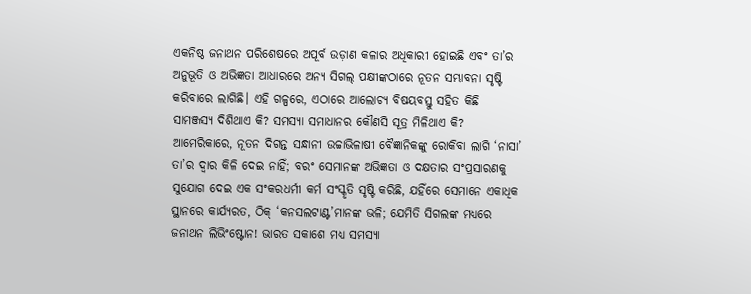ଏକନିଷ୍ଠ ଜନାଥନ ପରିଶେଷରେ ଅପୂର୍ବ ଉଡ଼ାଣ କଳାର ଅଧିକାରୀ ହୋଇଛି ଏବଂ ତା’ର ଅନୁଭୂତି ଓ ଅଭିଜ୍ଞତା ଆଧାରରେ ଅନ୍ୟ ସିଗଲ୍ ପକ୍ଷୀଙ୍କଠାରେ ନୂତନ ସମ୍ଭାବନା ସୃଷ୍ଟି କରିବାରେ ଲାଗିଛି। ଏହି ଗଳ୍ପରେ, ଏଠାରେ ଆଲୋଚ୍ୟ ବିଷୟବସ୍ତୁ ସହିତ କିଛି ସାମଞ୍ଜସ୍ୟ ଦିଶିଥାଏ କି? ସମସ୍ୟା ସମାଧାନର କୌଣସି ସୂତ୍ର ମିଳିଥାଏ କି? ଆମେରିକାରେ, ନୂତନ ଦିଗନ୍ତ ସନ୍ଧାନୀ ଉଚ୍ଚାଭିଳାଷୀ ବୈଜ୍ଞାନିକଙ୍କୁ ରୋକିବା ଲାଗି ‘ନାସା’ ତା’ର ଦ୍ବାର କିଳି ଦେଇ ନାହିଁ; ବରଂ ସେମାନଙ୍କ ଅଭିଜ୍ଞତା ଓ ଦକ୍ଷତାର ସଂପ୍ରସାରଣକୁ ସୁଯୋଗ ଦେଇ ଏକ ସଂକରଧର୍ମୀ କର୍ମ ସଂସ୍କୃତି ସୃଷ୍ଟି କରିଛି, ଯହିଁରେ ସେମାନେ ଏକାଧିକ ସ୍ଥାନରେ କାର୍ଯ୍ୟରତ, ଠିକ୍ ‘କନସଲଟାଣ୍ଟ’ମାନଙ୍କ ଭଳି; ଯେମିତି ସିଗଲଙ୍କ ମଧ୍ୟରେ ଜନାଥନ ଲିଭିଂଷ୍ଟୋନ! ଭାରତ ସକାଶେ ମଧ୍ୟ ସମସ୍ୟା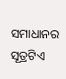ସମାଧାନର ସୂତ୍ରଟିଏ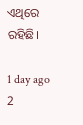ଏଥିରେ ରହିଛି।

1 day ago
2